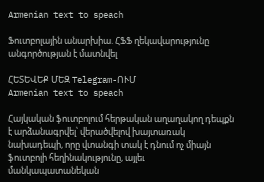Armenian text to speach

Ֆուտբոլային անարխիա. ՀՖՖ ղեկավարությունը անգործության է մատնվել

ՀԵՏԵՎԵՔ ՄԵԶ Telegram-ՈՒՄ
Armenian text to speach

Հայկական ֆուտբոլում հերթական աղաղակող դեպքն է արձանագրվել՝ վերածվելով խայտառակ նախադեպի, որը վտանգի տակ է դնում ոչ միայն ֆուտբոլի հեղինակությունը, այլեւ մանկապատանեկան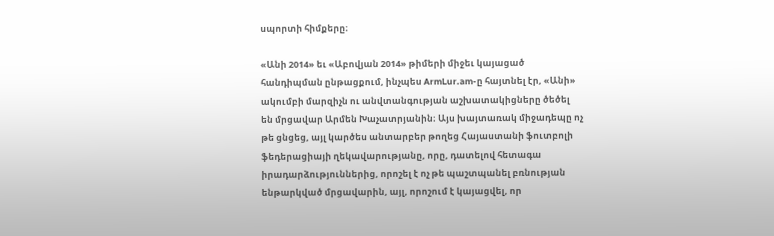սպորտի հիմքերը։

«Անի 2014» եւ «Աբովյան 2014» թիմերի միջեւ կայացած հանդիպման ընթացքում, ինչպես ArmLur.am-ը հայտնել էր, «Անի» ակումբի մարզիչն ու անվտանգության աշխատակիցները ծեծել են մրցավար Արմեն Խաչատրյանին։ Այս խայտառակ միջադեպը ոչ թե ցնցեց, այլ կարծես անտարբեր թողեց Հայաստանի ֆուտբոլի ֆեդերացիայի ղեկավարությանը, որը, դատելով հետագա իրադարձություններից, որոշել է ոչ թե պաշտպանել բռնության ենթարկված մրցավարին, այլ, որոշում է կայացվել, որ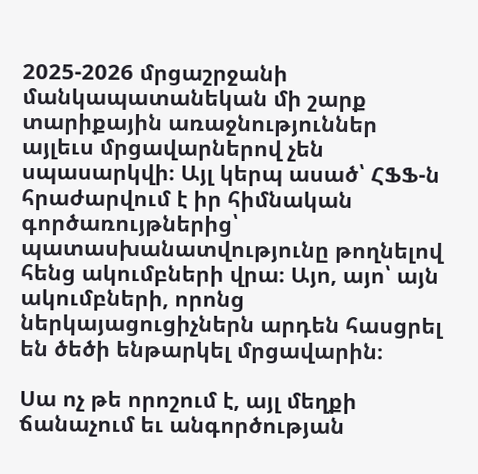2025-2026 մրցաշրջանի մանկապատանեկան մի շարք տարիքային առաջնություններ այլեւս մրցավարներով չեն սպասարկվի։ Այլ կերպ ասած՝ ՀՖՖ-ն հրաժարվում է իր հիմնական գործառույթներից՝ պատասխանատվությունը թողնելով հենց ակումբների վրա։ Այո, այո՝ այն ակումբների, որոնց ներկայացուցիչներն արդեն հասցրել են ծեծի ենթարկել մրցավարին։

Սա ոչ թե որոշում է, այլ մեղքի ճանաչում եւ անգործության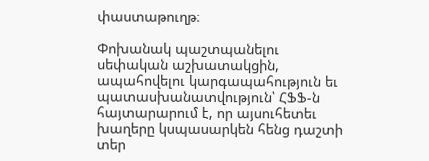փաստաթուղթ։

Փոխանակ պաշտպանելու սեփական աշխատակցին, ապահովելու կարգապահություն եւ պատասխանատվություն՝ ՀՖՖ-ն հայտարարում է, որ այսուհետեւ խաղերը կսպասարկեն հենց դաշտի տեր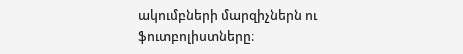ակումբների մարզիչներն ու ֆուտբոլիստները։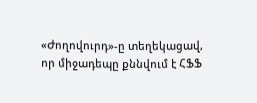«Ժողովուրդ»-ը տեղեկացավ, որ միջադեպը քննվում է ՀՖՖ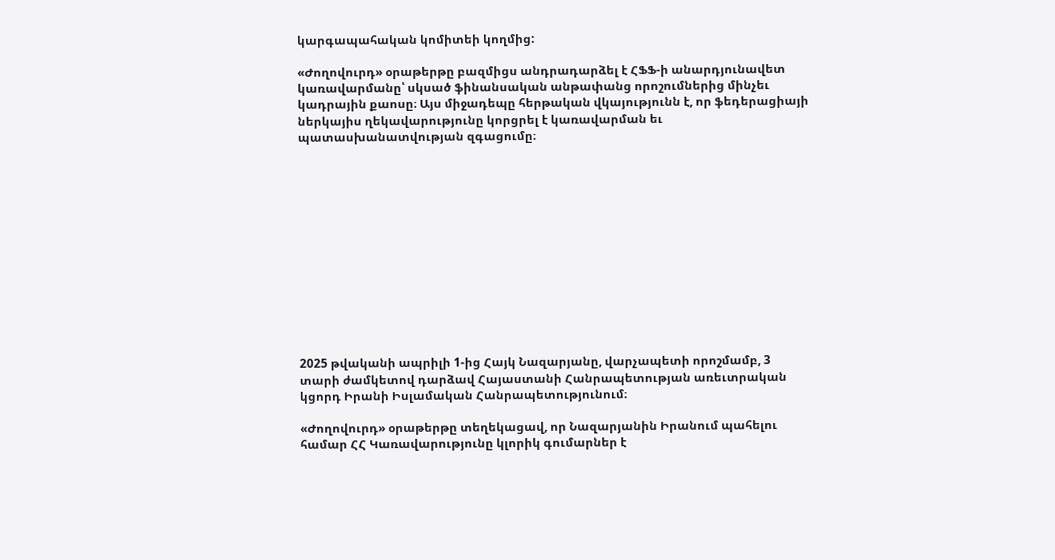կարգապահական կոմիտեի կողմից:

«Ժողովուրդ» օրաթերթը բազմիցս անդրադարձել է ՀՖՖ-ի անարդյունավետ կառավարմանը՝ սկսած ֆինանսական անթափանց որոշումներից մինչեւ կադրային քաոսը։ Այս միջադեպը հերթական վկայությունն է, որ ֆեդերացիայի ներկայիս ղեկավարությունը կորցրել է կառավարման եւ պատասխանատվության զգացումը։













2025 թվականի ապրիլի 1-ից Հայկ Նազարյանը, վարչապետի որոշմամբ, 3 տարի ժամկետով դարձավ Հայաստանի Հանրապետության առեւտրական կցորդ Իրանի Իսլամական Հանրապետությունում։

«Ժողովուրդ» օրաթերթը տեղեկացավ, որ Նազարյանին Իրանում պահելու համար ՀՀ Կառավարությունը կլորիկ գումարներ է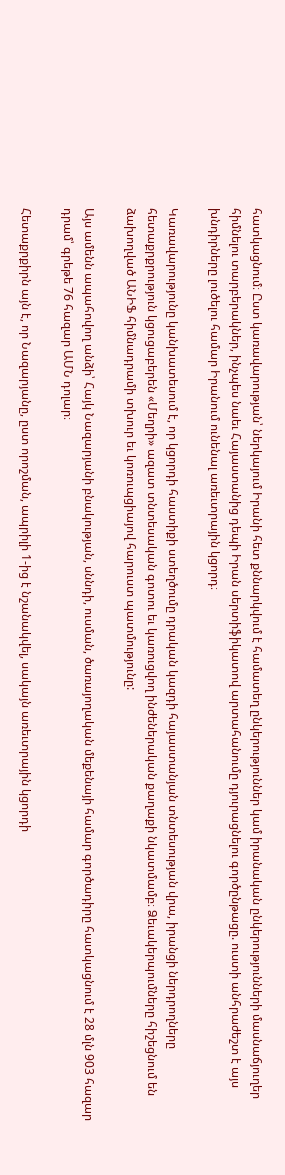հատկացնում։ Ըստ կառավարության՝ ներկայում Իրանի հետ քննարկվում է համատեղ ընկերություններ կամ իրանական ընկերությունների մասնաճյուղեր հիմնելու տարբերակներ, ինչպես նաեւ Հայաստանից դեպի Իրան սերտիֆիկատով արտահանումը դյուրացնելու գործընթացը. ուստի անհրաժեշտ է այս խնդիրները լուծելու համար Իրանում ունենալ առեւտրային կցորդ։

Կառավարությունը կանխատեսում է, որ կցորդի հաստիքի ստեղծումը դրական կազդի հայաստանյան տնտեսության վրա, իրանցի ներդրողները հետաքրքրություն կցուցաբերեն «Մեղրի» ազատ տնտեսական գոտու եւ կառուցվող ինժեներական քաղաքի նկատմամբ։ Ձեւակերպումները հիշեցնում են ձախողված ԱՆԻՖ հիմնադրամի տխուր եւ կոռուպցիայով հարուստ պատմությունը:

Այս ամենն ապահովող անձի՝ Հայկ Նազարյանի բնակության, սննդի, ուսման, ծառայողական մեքենայի համար գործադիրը հատկացնում է 28 մլն 903 հազար դրամ՝ գրեթե 76 հազար ԱՄՆ դոլար։

Հետաքրքիրն այն է, որ Նազարյանը, ըստ որոշման, ապրիլի 1-ից է նշանակվել, սակայն առեւտրային կցորդի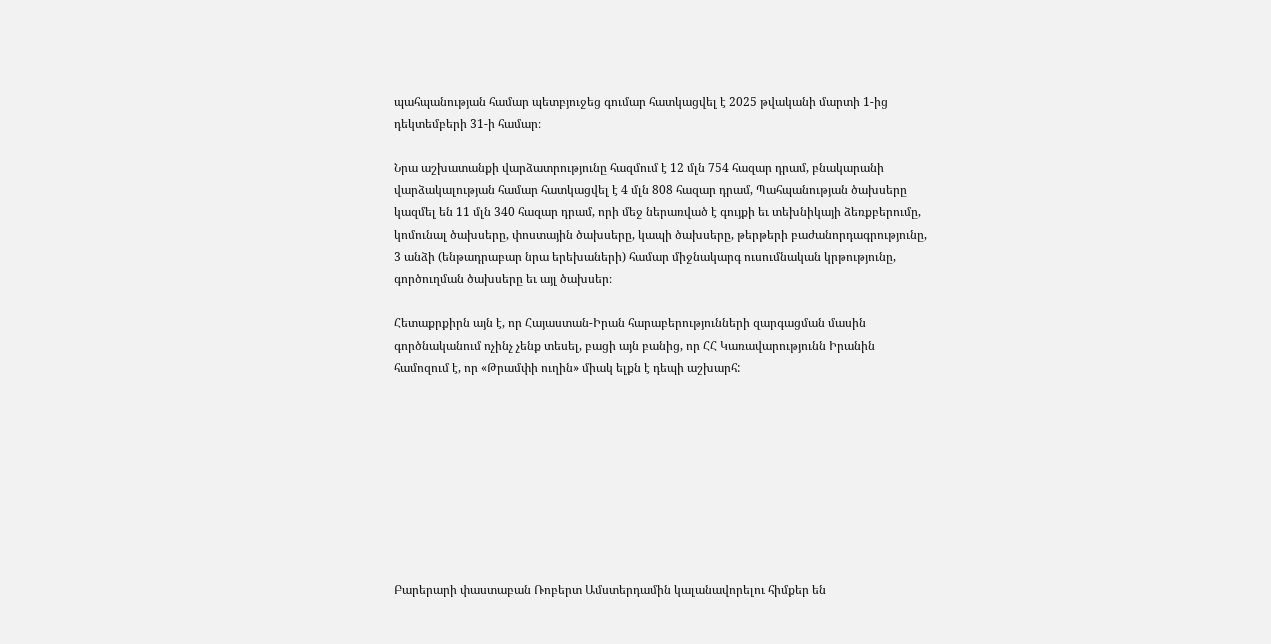պահպանության համար պետբյուջեց գումար հատկացվել է 2025 թվականի մարտի 1-ից դեկտեմբերի 31-ի համար։

Նրա աշխատանքի վարձատրությունը հազմում է 12 մլն 754 հազար դրամ, բնակարանի վարձակալության համար հատկացվել է 4 մլն 808 հազար դրամ, Պահպանության ծախսերը կազմել են 11 մլն 340 հազար դրամ, որի մեջ ներառված է գույքի եւ տեխնիկայի ձեռքբերումը, կոմունալ ծախսերը, փոստային ծախսերը, կապի ծախսերը, թերթերի բաժանորդագրությունը, 3 անձի (ենթադրաբար նրա երեխաների) համար միջնակարգ ուսումնական կրթությունը, գործուղման ծախսերը եւ այլ ծախսեր։

Հետաքրքիրն այն է, որ Հայաստան-Իրան հարաբերությունների զարգացման մասին գործնականում ոչինչ չենք տեսել, բացի այն բանից, որ ՀՀ Կառավարությունն Իրանին համոզում է, որ «Թրամփի ուղին» միակ ելքն է դեպի աշխարհ:









Բարերարի փաստաբան Ռոբերտ Ամստերդամին կալանավորելու հիմքեր են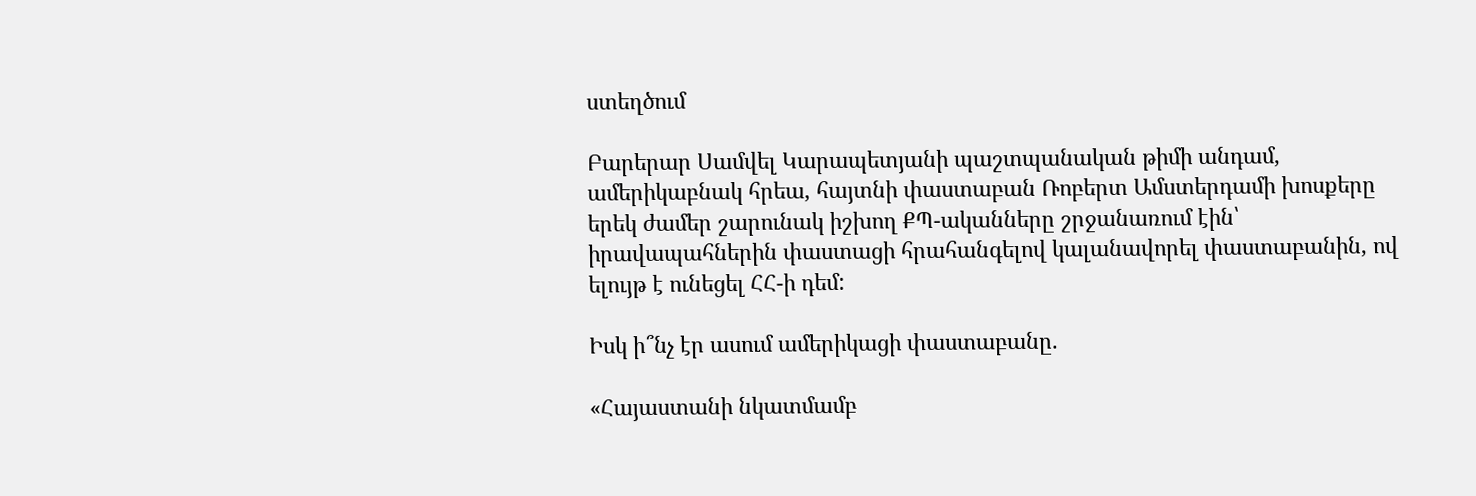ստեղծում

Բարերար Սամվել Կարապետյանի պաշտպանական թիմի անդամ, ամերիկաբնակ հրեա, հայտնի փաստաբան Ռոբերտ Ամստերդամի խոսքերը երեկ ժամեր շարունակ իշխող ՔՊ-ականները շրջանառում էին՝ իրավապահներին փաստացի հրահանգելով կալանավորել փաստաբանին, ով ելույթ է ունեցել ՀՀ-ի դեմ:

Իսկ ի՞նչ էր ասում ամերիկացի փաստաբանը.

«Հայաստանի նկատմամբ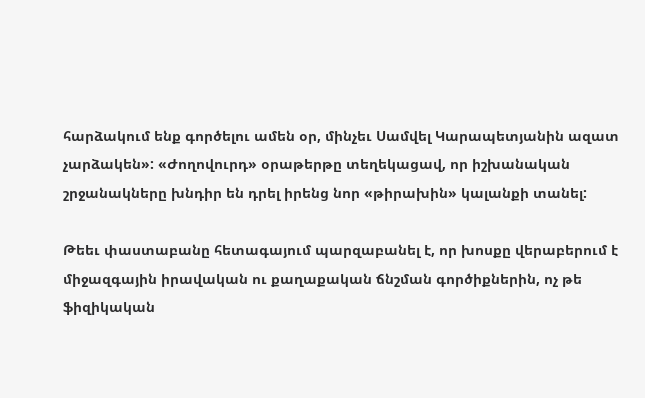հարձակում ենք գործելու ամեն օր, մինչեւ Սամվել Կարապետյանին ազատ չարձակեն»: «Ժողովուրդ» օրաթերթը տեղեկացավ, որ իշխանական շրջանակները խնդիր են դրել իրենց նոր «թիրախին» կալանքի տանել:

Թեեւ փաստաբանը հետագայում պարզաբանել է, որ խոսքը վերաբերում է միջազգային իրավական ու քաղաքական ճնշման գործիքներին, ոչ թե ֆիզիկական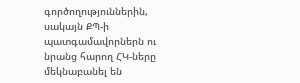գործողություններին, սակայն ՔՊ-ի պատգամավորներն ու նրանց հարող ՀԿ-ները մեկնաբանել են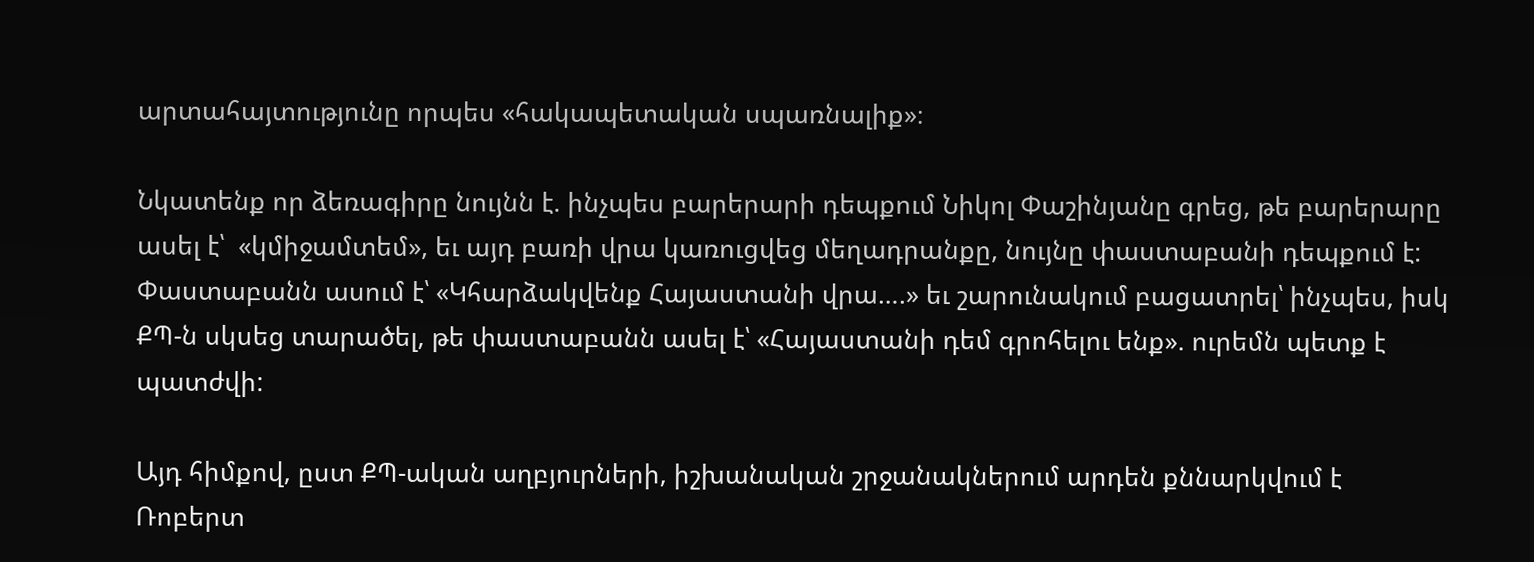արտահայտությունը որպես «հակապետական սպառնալիք»։

Նկատենք որ ձեռագիրը նույնն է. ինչպես բարերարի դեպքում Նիկոլ Փաշինյանը գրեց, թե բարերարը ասել է՝  «կմիջամտեմ», եւ այդ բառի վրա կառուցվեց մեղադրանքը, նույնը փաստաբանի դեպքում է: Փաստաբանն ասում է՝ «Կհարձակվենք Հայաստանի վրա….» եւ շարունակում բացատրել՝ ինչպես, իսկ ՔՊ-ն սկսեց տարածել, թե փաստաբանն ասել է՝ «Հայաստանի դեմ գրոհելու ենք». ուրեմն պետք է պատժվի:

Այդ հիմքով, ըստ ՔՊ-ական աղբյուրների, իշխանական շրջանակներում արդեն քննարկվում է Ռոբերտ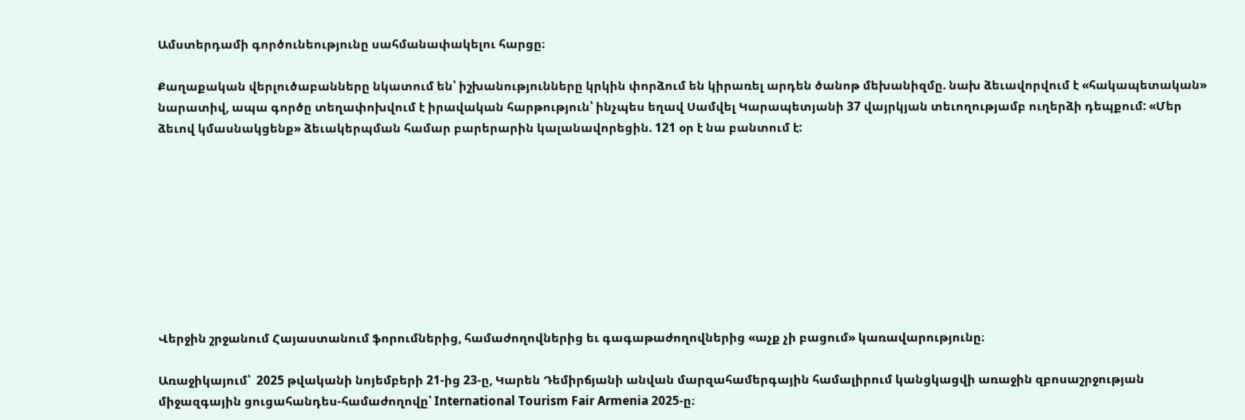Ամստերդամի գործունեությունը սահմանափակելու հարցը։

Քաղաքական վերլուծաբանները նկատում են՝ իշխանությունները կրկին փորձում են կիրառել արդեն ծանոթ մեխանիզմը. նախ ձեւավորվում է «հակապետական» նարատիվ, ապա գործը տեղափոխվում է իրավական հարթություն՝ ինչպես եղավ Սամվել Կարապետյանի 37 վայրկյան տեւողությամբ ուղերձի դեպքում: «Մեր ձեւով կմասնակցենք» ձեւակերպման համար բարերարին կալանավորեցին. 121 օր է նա բանտում է:









Վերջին շրջանում Հայաստանում ֆորումներից, համաժողովներից եւ գագաթաժողովներից «աչք չի բացում» կառավարությունը։

Առաջիկայում՝  2025 թվականի նոյեմբերի 21-ից 23-ը, Կարեն Դեմիրճյանի անվան մարզահամերգային համալիրում կանցկացվի առաջին զբոսաշրջության միջազգային ցուցահանդես-համաժողովը՝ International Tourism Fair Armenia 2025-ը։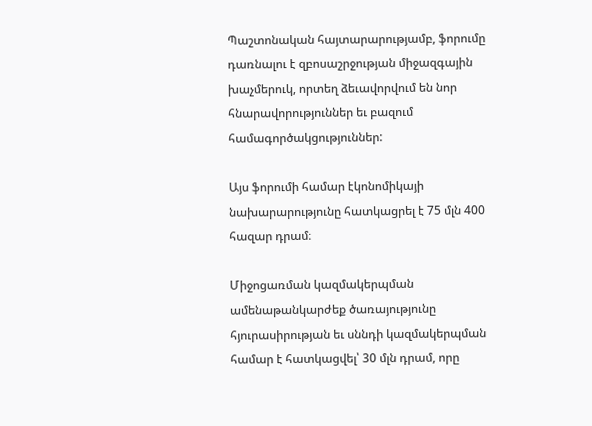Պաշտոնական հայտարարությամբ, ֆորումը դառնալու է զբոսաշրջության միջազգային խաչմերուկ, որտեղ ձեւավորվում են նոր հնարավորություններ եւ բազում համագործակցություններ:

Այս ֆորումի համար էկոնոմիկայի նախարարությունը հատկացրել է 75 մլն 400 հազար դրամ։

Միջոցառման կազմակերպման ամենաթանկարժեք ծառայությունը հյուրասիրության եւ սննդի կազմակերպման համար է հատկացվել՝ 30 մլն դրամ, որը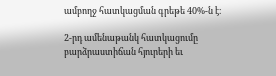ամբողջ հատկացման գրեթե 40%-ն է։

2-րդ ամենաթանկ հատկացումը բարձրաստիճան հյուրերի եւ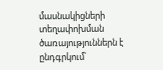մասնակիցների տեղափոխման ծառայություններն է ընդգրկում՝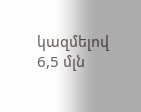կազմելով 6,5 մլն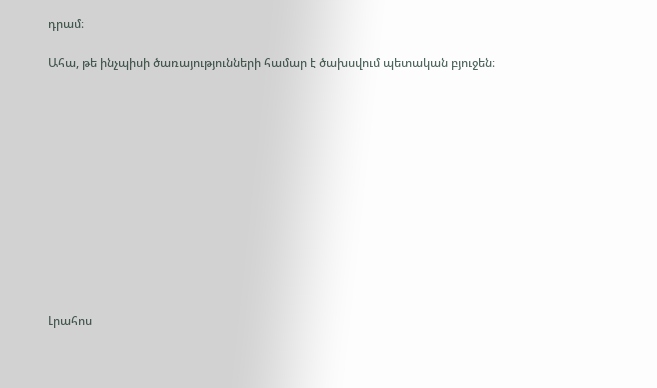դրամ։

Ահա, թե ինչպիսի ծառայությունների համար է ծախսվում պետական բյուջեն։












Լրահոս